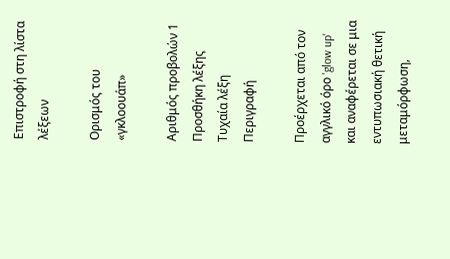Επιστροφή στη λίστα λέξεων

Ορισμός του «γκλοουάπ»

Αριθμός προβολών 1
Προσθήκη λέξης Τυχαία λέξη
Περιγραφή

Προέρχεται από τον αγγλικό όρο 'glow up' και αναφέρεται σε μια εντυπωσιακή θετική μεταμόρφωση,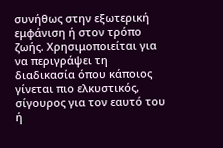συνήθως στην εξωτερική εμφάνιση ή στον τρόπο ζωής. Χρησιμοποιείται για να περιγράψει τη διαδικασία όπου κάποιος γίνεται πιο ελκυστικός, σίγουρος για τον εαυτό του ή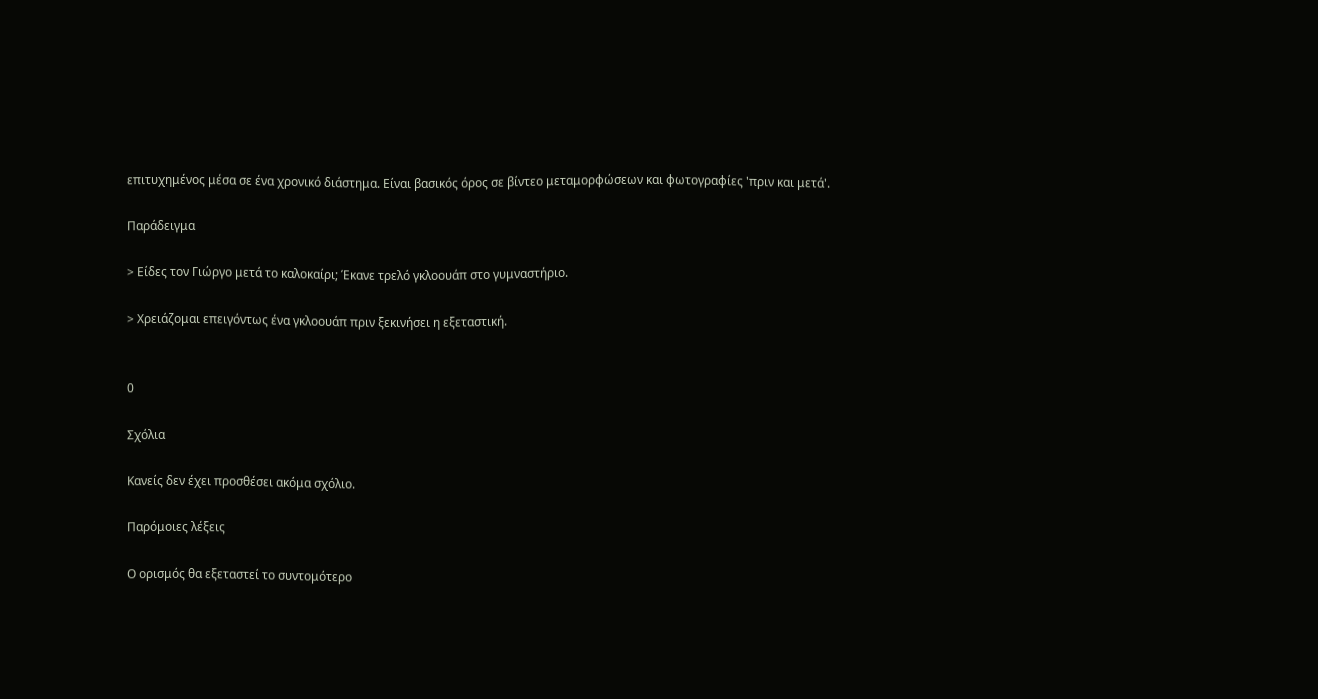επιτυχημένος μέσα σε ένα χρονικό διάστημα. Είναι βασικός όρος σε βίντεο μεταμορφώσεων και φωτογραφίες 'πριν και μετά'.

Παράδειγμα

> Είδες τον Γιώργο μετά το καλοκαίρι; Έκανε τρελό γκλοουάπ στο γυμναστήριο.

> Χρειάζομαι επειγόντως ένα γκλοουάπ πριν ξεκινήσει η εξεταστική.


0

Σχόλια

Κανείς δεν έχει προσθέσει ακόμα σχόλιο.

Παρόμοιες λέξεις

Ο ορισμός θα εξεταστεί το συντομότερο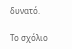δυνατό.

Το σχόλιο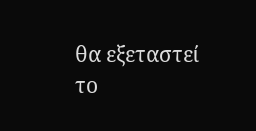θα εξεταστεί το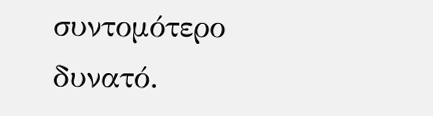συντομότερο δυνατό.